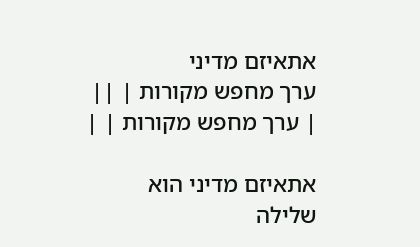אתאיזם מדיני
ערך מחפש מקורות | ||
| ערך מחפש מקורות | |

אתאיזם מדיני הוא שלילה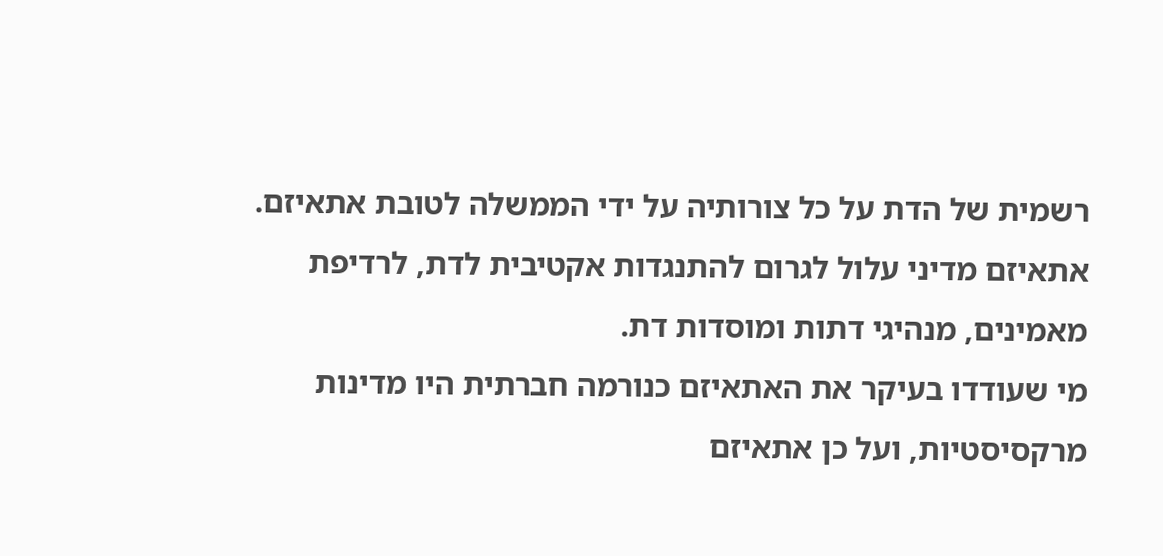רשמית של הדת על כל צורותיה על ידי הממשלה לטובת אתאיזם. אתאיזם מדיני עלול לגרום להתנגדות אקטיבית לדת, לרדיפת מאמינים, מנהיגי דתות ומוסדות דת.
מי שעודדו בעיקר את האתאיזם כנורמה חברתית היו מדינות מרקסיסטיות, ועל כן אתאיזם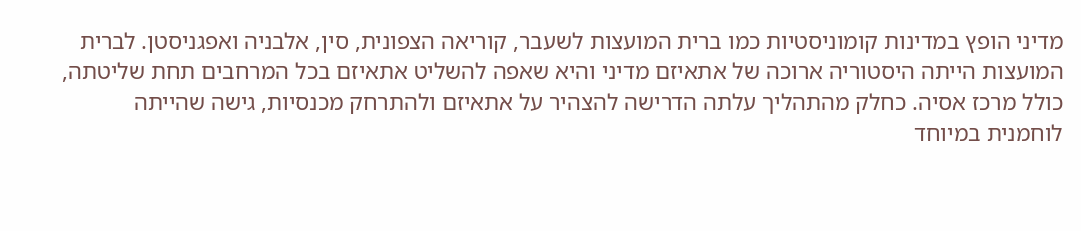מדיני הופץ במדינות קומוניסטיות כמו ברית המועצות לשעבר, קוריאה הצפונית, סין, אלבניה ואפגניסטן. לברית המועצות הייתה היסטוריה ארוכה של אתאיזם מדיני והיא שאפה להשליט אתאיזם בכל המרחבים תחת שליטתה, כולל מרכז אסיה. כחלק מהתהליך עלתה הדרישה להצהיר על אתאיזם ולהתרחק מכנסיות, גישה שהייתה לוחמנית במיוחד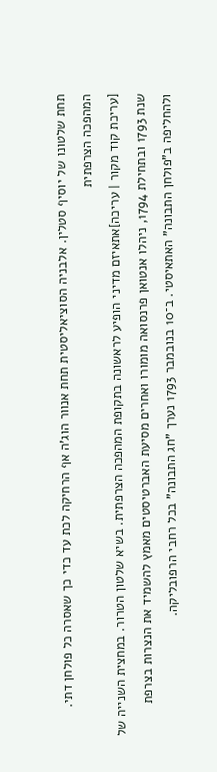תחת שלטונו של יוסיף סטלין. אלבניה הסוציאליסטית תחת אנוור הוג'ה אף הרחיקה לכת עד כדי כך שאסרה כל פולחן דתי.
המהפכה הצרפתית
[עריכת קוד מקור | עריכה]אתאיזם מדיני הופיע לראשונה בתקופת המהפכה הצרפתית. בשיא שלטון הטרור. במחצית השנייה של שנת 1793 ובתחילת 1794, ניהלו אנטואן פרנסואה מומורו ואחרים מסיעת האברטיסטים מאמץ להשמיד את הנצרות בצרפת ולהחליפה ב"פולחן התבונה" האתאיסטי. ב־10 בנובמבר 1793 נערך "חג התבונה" בכל רחבי הרפובליקה.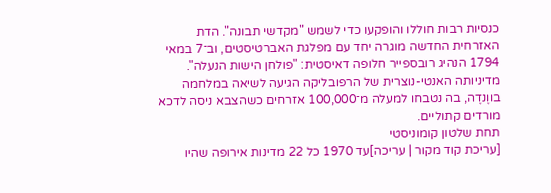כנסיות רבות חוללו והופקעו כדי לשמש "מקדשי תבונה". הדת האזרחית החדשה מוגרה יחד עם מפלגת האברטיסטים, וב־7 במאי 1794 הנהיג רובספייר חלופה דאיסטית: "פולחן הישות הנעלה". מדיניותה האנטי-נוצרית של הרפובליקה הגיעה לשיאה במלחמה בווֶנדֶה, בה נטבחו למעלה מ־100,000 אזרחים כשהצבא ניסה לדכא מורדים קתוליים.
תחת שלטון קומוניסטי
[עריכת קוד מקור | עריכה]עד 1970 כל 22 מדינות אירופה שהיו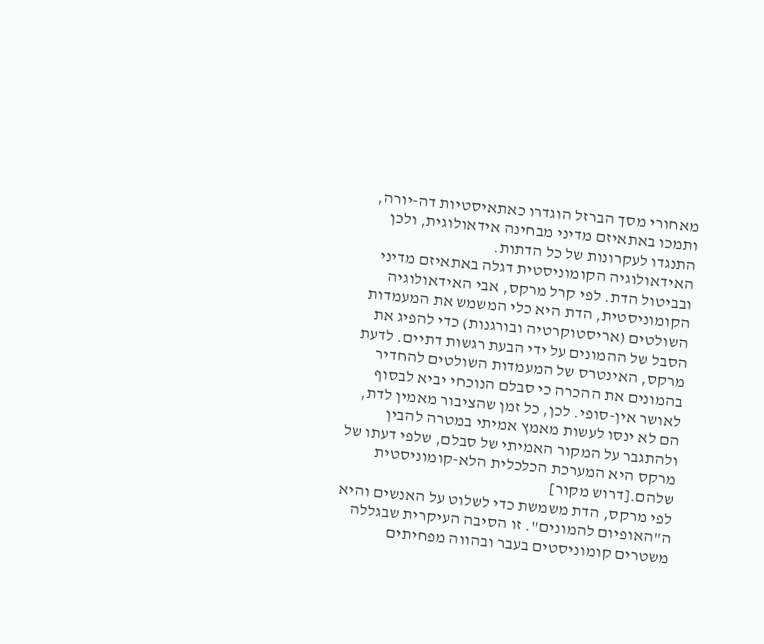מאחורי מסך הברזל הוגדרו כאתאיסטיות דה-יורה, ותמכו באתאיזם מדיני מבחינה אידאולוגית, ולכן התנגדו לעקרונות של כל הדתות.
האידאולוגיה הקומוניסטית דגלה באתאיזם מדיני ובביטול הדת. לפי קרל מרקס, אבי האידאולוגיה הקומוניסטית, הדת היא כלי המשמש את המעמדות השולטים (אריסטוקרטיה ובורגנות) כדי להפיג את הסבל של ההמונים על ידי הבעת רגשות דתיים. לדעת מרקס, האינטרס של המעמדות השולטים להחדיר בהמונים את ההכרה כי סבלם הנוכחי יביא לבסוף לאושר אין-סופי. לכן, כל זמן שהציבור מאמין לדת, הם לא ינסו לעשות מאמץ אמיתי במטרה להבין ולהתגבר על המקור האמיתי של סבלם, שלפי דעתו של מרקס היא המערכת הכלכלית הלא-קומוניסטית שלהם.[דרוש מקור]
לפי מרקס, הדת משמשת כדי לשלוט על האנשים והיא ה"האופיום להמונים". זו הסיבה העיקרית שבגללה משטרים קומוניסטים בעבר ובהווה מפחיתים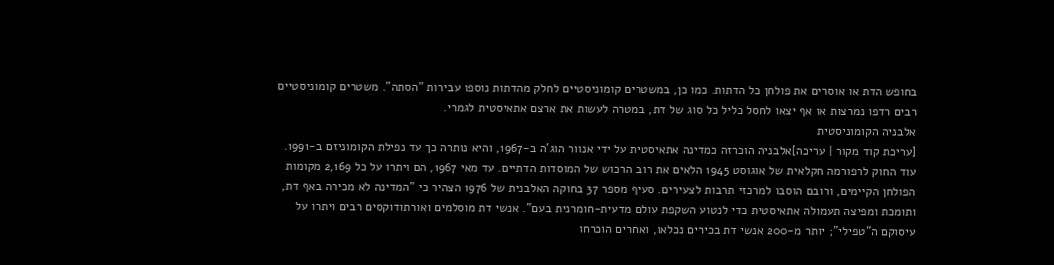בחופש הדת או אוסרים את פולחן כל הדתות. כמו כן, במשטרים קומוניסטיים לחלק מהדתות נוספו עבירות "הסתה". משטרים קומוניסטיים רבים רדפו נמרצות או אף יצאו לחסל כליל כל סוג של דת, במטרה לעשות את ארצם אתאיסטית לגמרי.
אלבניה הקומוניסטית
[עריכת קוד מקור | עריכה]אלבניה הוכרזה כמדינה אתאיסטית על ידי אנוור הוג'ה ב-1967, והיא נותרה כך עד נפילת הקומוניזם ב-1991.
עוד החוק לרפורמה חקלאית של אוגוסט 1945 הלאים את רוב הרכוש של המוסדות הדתיים. עד מאי 1967, הם ויתרו על כל 2,169 מקומות הפולחן הקיימים, ורובם הוסבו למרכזי תרבות לצעירים. סעיף מספר 37 בחוקה האלבנית של 1976 הצהיר כי "המדינה לא מכירה באף דת, ותומכת ומפיצה תעמולה אתאיסטית כדי לנטוע השקפת עולם מדעית-חומרנית בעם". אנשי דת מוסלמים ואורתודוקסים רבים ויתרו על עיסוקם ה"טפילי"; יותר מ-200 אנשי דת בכירים נכלאו, ואחרים הוכרחו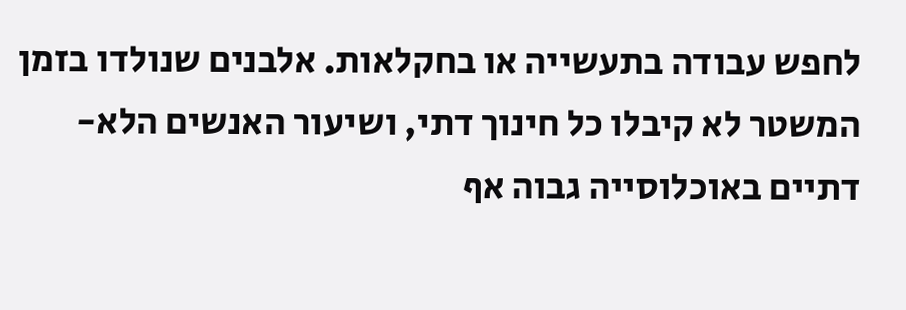לחפש עבודה בתעשייה או בחקלאות. אלבנים שנולדו בזמן המשטר לא קיבלו כל חינוך דתי, ושיעור האנשים הלא-דתיים באוכלוסייה גבוה אף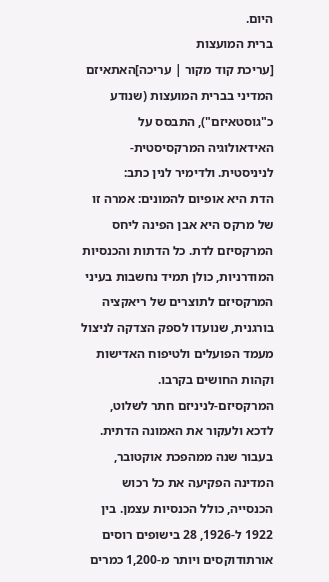היום.
ברית המועצות
[עריכת קוד מקור | עריכה]האתאיזם המדיני בברית המועצות (שנודע כ"גוסטאיזם"), התבסס על האידאולוגיה המרקסיסטית-לניניסטית. ולדימיר לנין כתב:
הדת היא אופיום להמונים: אמרה זו של מרקס היא אבן הפינה ליחס המרקסיזם לדת. כל הדתות והכנסיות המודרניות, כולן תמיד נחשבות בעיני המרקסיזם לתוצרים של ריאקציה בורגנית, שנועדו לספק הצדקה לניצול מעמד הפועלים ולטיפוח האדישות וקהות החושים בקרבו.
המרקסיזם-לניניזם חתר לשלוט, לדכא ולעקור את האמונה הדתית. בעבור שנה ממהפכת אוקטובר, המדינה הפקיעה את כל רכוש הכנסייה, כולל הכנסיות עצמן. בין 1922 ל-1926, 28 בישופים רוסים אורתודוקסים ויותר מ-1,200 כמרים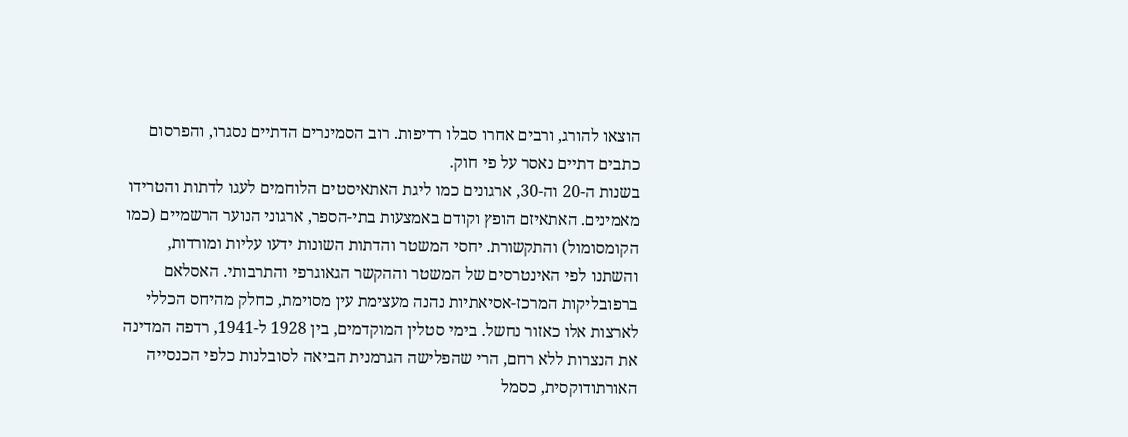הוצאו להורג, ורבים אחרו סבלו רדיפות. רוב הסמינרים הדתיים נסגרו, והפרסום כתבים דתיים נאסר על פי חוק.
בשנות ה-20 וה-30, ארגונים כמו ליגת האתאיסטים הלוחמים לעגו לדתות והטרידו מאמינים. האתאיזם הופץ וקודם באמצעות בתי-הספר, ארגוני הנוער הרשמיים (כמו הקומסומול) והתקשורת. יחסי המשטר והדתות השונות ידעו עליות ומורדות, והשתנו לפי האינטרסים של המשטר וההקשר הגאוגרפי והתרבותי. האסלאם ברפובליקות המרכז-אסיאתיות נהנה מעצימת עין מסוימת, כחלק מהיחס הכללי לארצות אלו כאזור נחשל. בימי סטלין המוקדמים, בין 1928 ל-1941, רדפה המדינה את הנצרות ללא רחם, הרי שהפלישה הגרמנית הביאה לסובלנות כלפי הכנסייה האורתודוקסית, כסמל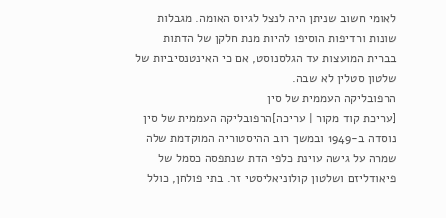לאומי חשוב שניתן היה לנצל לגיוס האומה. מגבלות שונות ורדיפות הוסיפו להיות מנת חלקן של הדתות בברית המועצות עד הגלסנוסט, אם כי האינטנסיביות של שלטון סטלין לא שבה.
הרפובליקה העממית של סין
[עריכת קוד מקור | עריכה]הרפובליקה העממית של סין נוסדה ב-1949 ובמשך רוב ההיסטוריה המוקדמת שלה שמרה על גישה עוינת כלפי הדת שנתפסה כסמל של פיאודליזם ושלטון קולוניאליסטי זר. בתי פולחן, כולל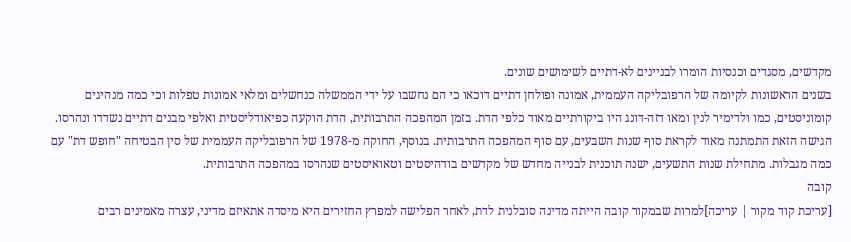מקדשים, מסגדים וכנסיות הומרו לבניינים לא-דתיים לשימושים שונים.
בשנים הראשונות לקיומה של הרפובליקה העממית, אמונה ופולחן דתיים דוכאו כי הם נחשבו על ידי הממשלה כנחשלים ומלאי אמונות טפלות וכי כמה מנהיגים קומוניסטים, כמו ולדימיר לנין ומאו דזה-דונג היו ביקורתיים מאוד כלפי הדת. בזמן המהפכה התרבותית, הדת הוקעה כפיאודליסטית ואלפי מבנים דתיים נשדדו ונהרסו.
הגישה הזאת התמתנה מאוד לקראת סוף שנות השבעים, עם סוף המהפכה התרבותית. בנוסף, החוקה מ-1978 של הרפובליקה העממית של סין הבטיחה "חופש דת" עם כמה מגבלות. מתחילת שנות התשעים, ישנה תוכנית לבנייה מחדש של מקדשים בודהיסטים וטאואיסטים שנהרסו במהפכה התרבותית.
קובה
[עריכת קוד מקור | עריכה]למרות שבמקור קובה הייתה מדינה סובלנית לדת, לאחר הפלישה למפרץ החזירים היא מיסדה אתאיזם מדיני, עצרה מאמינים רבים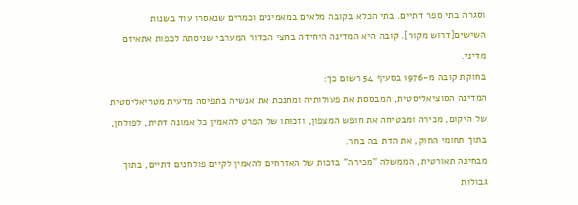וסגרה בתי ספר דתיים. בתי הכלא בקובה מלאים במאמינים וכמרים שנאסרו עוד בשנות השישים[דרוש מקור]. קובה היא המדינה היחידה בחצי הכדור המערבי שניסתה לכפות אתאיזם מדיני.
בחוקת קובה מ-1976 בסעיף 54 רשום כך:
המדינה הסוציאליסטית, המבססת את פעולותיה ומחנכת את אנשיה בתפיסה מדעית מטריאליסטית של היקום, מכירה ומבטיחה את חופש המצפון, וזכותו של הפרט להאמין כל אמונה דתית, לפולחן, בתוך תחומי החוק, את הדת בה בחר.
מבחינה תאורטית, הממשלה "מכירה" בזכות של האזרחים להאמין לקיים פולחנים דתיים, בתוך גבולות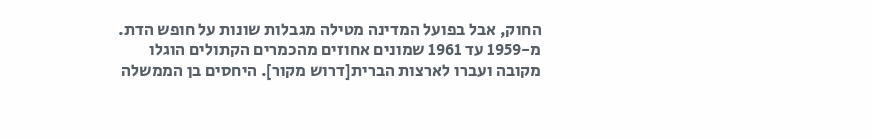החוק, אבל בפועל המדינה מטילה מגבלות שונות על חופש הדת. מ-1959 עד 1961 שמונים אחוזים מהכמרים הקתולים הוגלו מקובה ועברו לארצות הברית[דרוש מקור]. היחסים בן הממשלה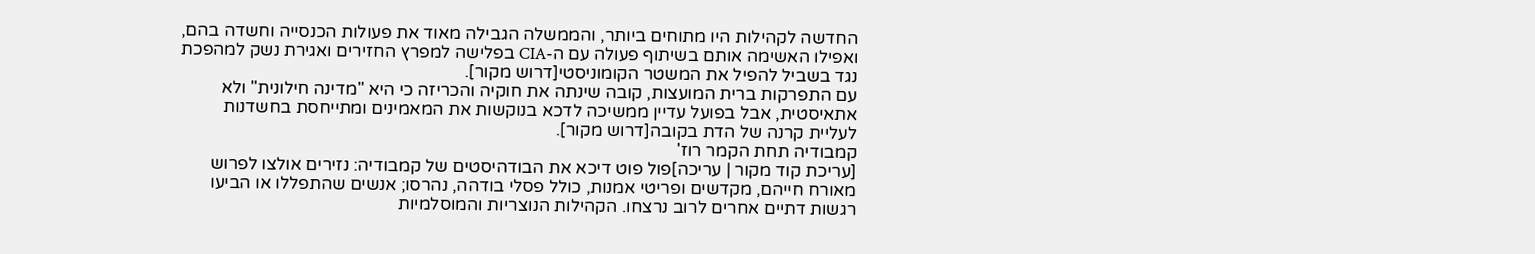החדשה לקהילות היו מתוחים ביותר, והממשלה הגבילה מאוד את פעולות הכנסייה וחשדה בהם, ואפילו האשימה אותם בשיתוף פעולה עם ה-CIA בפלישה למפרץ החזירים ואגירת נשק למהפכת נגד בשביל להפיל את המשטר הקומוניסטי[דרוש מקור].
עם התפרקות ברית המועצות, קובה שינתה את חוקיה והכריזה כי היא "מדינה חילונית" ולא אתאיסטית, אבל בפועל עדיין ממשיכה לדכא בנוקשות את המאמינים ומתייחסת בחשדנות לעליית קרנה של הדת בקובה[דרוש מקור].
קמבודיה תחת הקמר רוז'
[עריכת קוד מקור | עריכה]פול פוט דיכא את הבודהיסטים של קמבודיה: נזירים אולצו לפרוש מאורח חייהם, מקדשים ופריטי אמנות, כולל פסלי בודהה, נהרסו; אנשים שהתפללו או הביעו רגשות דתיים אחרים לרוב נרצחו. הקהילות הנוצריות והמוסלמיות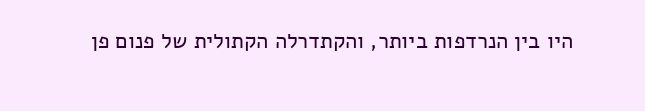היו בין הנרדפות ביותר, והקתדרלה הקתולית של פנום פן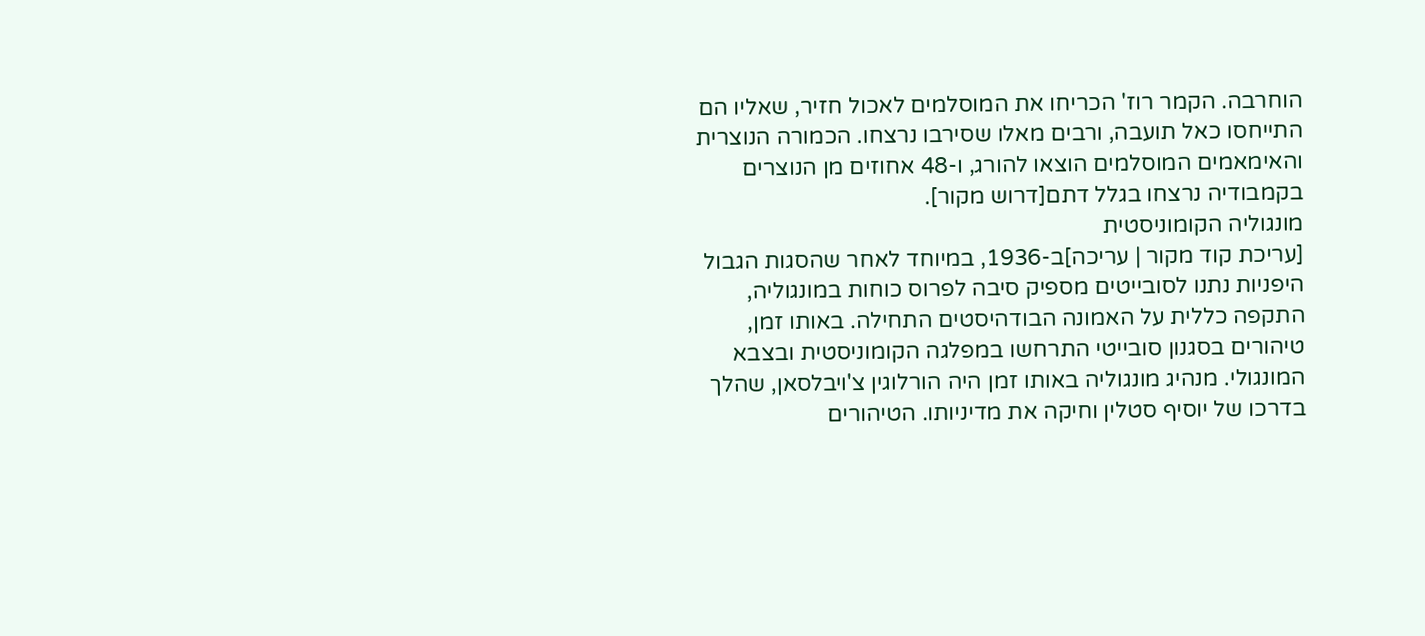הוחרבה. הקמר רוז' הכריחו את המוסלמים לאכול חזיר, שאליו הם התייחסו כאל תועבה, ורבים מאלו שסירבו נרצחו. הכמורה הנוצרית והאימאמים המוסלמים הוצאו להורג, ו-48 אחוזים מן הנוצרים בקמבודיה נרצחו בגלל דתם[דרוש מקור].
מונגוליה הקומוניסטית
[עריכת קוד מקור | עריכה]ב-1936, במיוחד לאחר שהסגות הגבול היפניות נתנו לסובייטים מספיק סיבה לפרוס כוחות במונגוליה, התקפה כללית על האמונה הבודהיסטים התחילה. באותו זמן, טיהורים בסגנון סובייטי התרחשו במפלגה הקומוניסטית ובצבא המונגולי. מנהיג מונגוליה באותו זמן היה הורלוגין צ'ויבלסאן, שהלך בדרכו של יוסיף סטלין וחיקה את מדיניותו. הטיהורים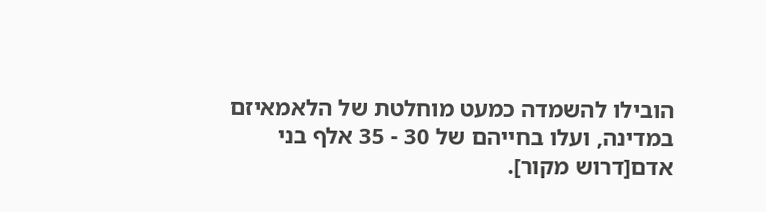הובילו להשמדה כמעט מוחלטת של הלאמאיזם במדינה, ועלו בחייהם של 30 - 35 אלף בני אדם[דרוש מקור].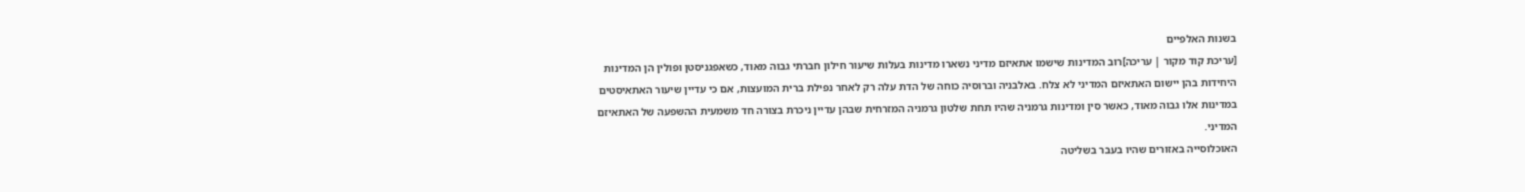בשנות האלפיים
[עריכת קוד מקור | עריכה]רוב המדינות שישמו אתאיזם מדיני נשארו מדינות בעלות שיעור חילון חברתי גבוה מאוד, כשאפגניסטן ופולין הן המדינות היחידות בהן יישום האתאיזם המדיני לא צלח. באלבניה וברוסיה כוחה של הדת עלה רק לאחר נפילת ברית המועצות, אם כי עדיין שיעור האתאיסטים במדינות אלו גבוה מאוד, כאשר סין ומדינות גרמניה שהיו תחת שלטון גרמניה המזרחית שבהן עדיין ניכרת בצורה חד משמעית ההשפעה של האתאיזם המדיני.
האוכלוסייה באזורים שהיו בעבר בשליטה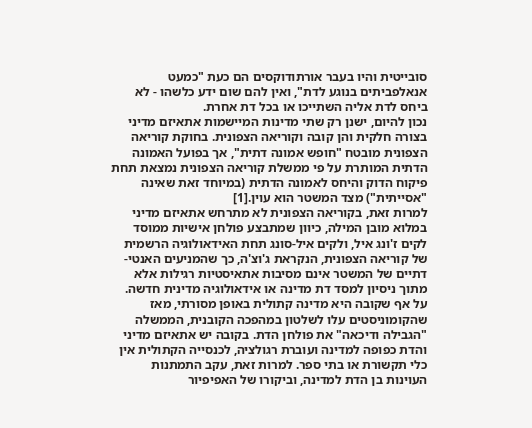סובייטית והיו בעבר אורתודוקסים הם כעת "כמעט אנאלפביתים בנוגע לדת", ואין להם שום ידע כלשהו - לא ביחס לדת אליה השתייכו או בכל דת אחרת.
נכון להיום, ישנן רק שתי מדינות המיישמות אתאיזם מדיני בצורה חלקית והן קובה וקוריאה הצפונית. בחוקת קוריאה הצפונית מובטח "חופש אמונה דתית", אך בפועל האמונה הדתית המותרת על פי ממשלת קוריאה הצפונית נמצאת תחת פיקוח הדוק והיחס לאמונה הדתית (במיוחד זאת שאינה "אסייתית") מצד המשטר הוא עוין.[1]
למרות זאת, בקוריאה הצפונית לא מתרחש אתאיזם מדיני במלוא מובן המילה, כיוון שמתבצע פולחן אישיות ממוסד לקים ז'ונג איל, ולקים איל-סונג תחת האידאולוגיה הרשמית של קוריאה הצפונית, הנקראת ג'וצ'ה, כך שהמניעים האנטי-דתיים של המשטר אינם מסיבות אתאיסטיות רגילות אלא מתוך ניסיון למסד דת מדינה או אידאולוגיה מדינית חדשה.
על אף שקובה היא מדינה קתולית באופן מסורתי, מאז שהקומוניסטים עלו לשלטון במהפכה הקובנית, הממשלה "הגבילה ודיכאה" את פולחן הדת. בקובה יש אתאיזם מדיני והדת כפופה למדינה ועוברת רגולציה, לכנסייה הקתולית אין כלי תקשורת או בתי ספר. למרות זאת, עקב התמתנות העוינות בן הדת למדינה, וביקורו של האפיפיור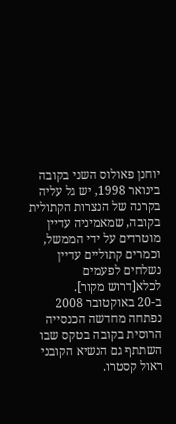יוחנן פאולוס השני בקובה בינואר 1998, יש גל עליה בקרנה של הנצרות הקתולית בקובה, שמאמיניה עדיין מוטרדים על ידי הממשל, וכמרים קתוליים עדיין נשלחים לפעמים לכלא[דרוש מקור].
ב-20 באוקטובר 2008 נפתחה מחדשה הכנסייה הרוסית בקובה בטקס שבו השתתף גם הנשיא הקובני ראול קסטרו.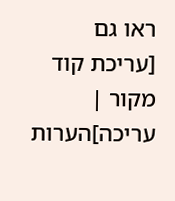ראו גם
[עריכת קוד מקור | עריכה]הערות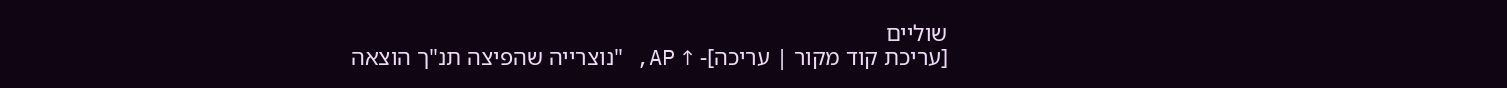שוליים
[עריכת קוד מקור | עריכה]- ↑ AP, "נוצרייה שהפיצה תנ"ך הוצאה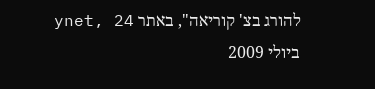להורג בצ' קוריאה", באתר ynet, 24 ביולי 2009